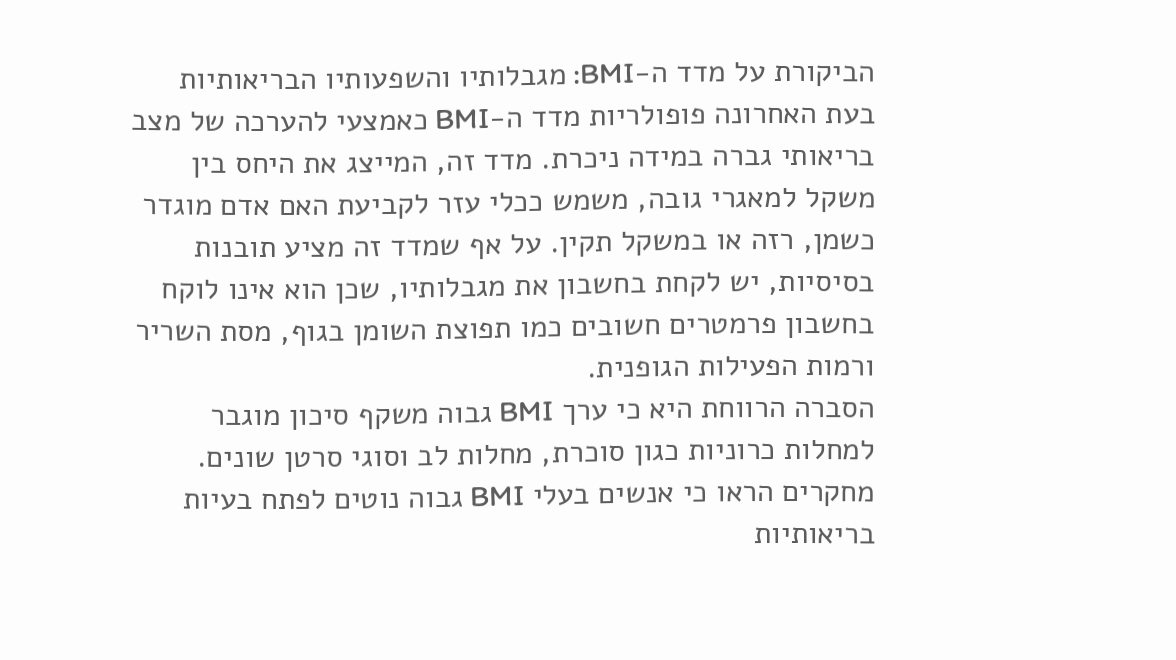הביקורת על מדד ה-BMI: מגבלותיו והשפעותיו הבריאותיות
בעת האחרונה פופולריות מדד ה-BMI כאמצעי להערכה של מצב בריאותי גברה במידה ניכרת. מדד זה, המייצג את היחס בין משקל למאגרי גובה, משמש ככלי עזר לקביעת האם אדם מוגדר כשמן, רזה או במשקל תקין. על אף שמדד זה מציע תובנות בסיסיות, יש לקחת בחשבון את מגבלותיו, שכן הוא אינו לוקח בחשבון פרמטרים חשובים כמו תפוצת השומן בגוף, מסת השריר ורמות הפעילות הגופנית.
הסברה הרווחת היא כי ערך BMI גבוה משקף סיכון מוגבר למחלות כרוניות כגון סוכרת, מחלות לב וסוגי סרטן שונים. מחקרים הראו כי אנשים בעלי BMI גבוה נוטים לפתח בעיות בריאותיות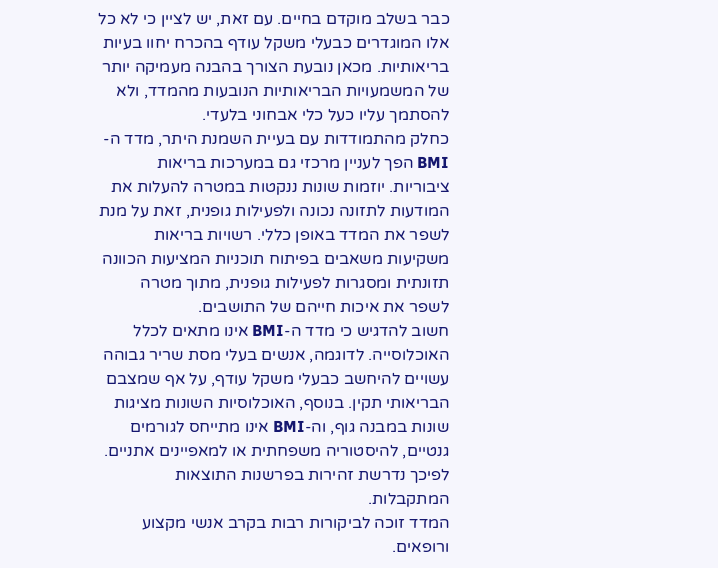כבר בשלב מוקדם בחיים. עם זאת, יש לציין כי לא כל אלו המוגדרים כבעלי משקל עודף בהכרח יחוו בעיות בריאותיות. מכאן נובעת הצורך בהבנה מעמיקה יותר של המשמעויות הבריאותיות הנובעות מהמדד, ולא להסתמך עליו כעל כלי אבחוני בלעדי.
כחלק מהתמודדות עם בעיית השמנת היתר, מדד ה-BMI הפך לעניין מרכזי גם במערכות בריאות ציבוריות. יוזמות שונות ננקטות במטרה להעלות את המודעות לתזונה נכונה ולפעילות גופנית, זאת על מנת לשפר את המדד באופן כללי. רשויות בריאות משקיעות משאבים בפיתוח תוכניות המציעות הכוונה תזונתית ומסגרות לפעילות גופנית, מתוך מטרה לשפר את איכות חייהם של התושבים.
חשוב להדגיש כי מדד ה-BMI אינו מתאים לכלל האוכלוסייה. לדוגמה, אנשים בעלי מסת שריר גבוהה עשויים להיחשב כבעלי משקל עודף, על אף שמצבם הבריאותי תקין. בנוסף, האוכלוסיות השונות מציגות שונות במבנה גוף, וה-BMI אינו מתייחס לגורמים גנטיים, להיסטוריה משפחתית או למאפיינים אתניים. לפיכך נדרשת זהירות בפרשנות התוצאות המתקבלות.
המדד זוכה לביקורות רבות בקרב אנשי מקצוע ורופאים.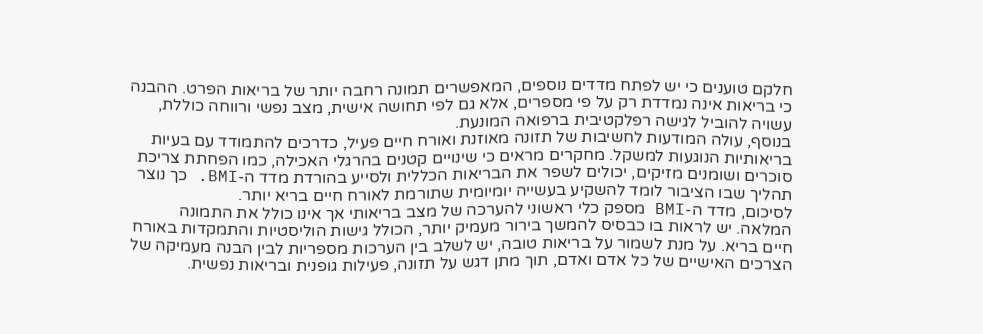חלקם טוענים כי יש לפתח מדדים נוספים, המאפשרים תמונה רחבה יותר של בריאות הפרט. ההבנה כי בריאות אינה נמדדת רק על פי מספרים, אלא גם לפי תחושה אישית, מצב נפשי ורווחה כוללת, עשויה להוביל לגישה רפלקטיבית ברפואה המונעת.
בנוסף, עולה המודעות לחשיבות של תזונה מאוזנת ואורח חיים פעיל, כדרכים להתמודד עם בעיות בריאותיות הנוגעות למשקל. מחקרים מראים כי שינויים קטנים בהרגלי האכילה, כמו הפחתת צריכת סוכרים ושומנים מזיקים, יכולים לשפר את הבריאות הכללית ולסייע בהורדת מדד ה-BMI. כך נוצר תהליך שבו הציבור לומד להשקיע בעשייה יומיומית שתורמת לאורח חיים בריא יותר.
לסיכום, מדד ה-BMI מספק כלי ראשוני להערכה של מצב בריאותי אך אינו כולל את התמונה המלאה. יש לראות בו כבסיס להמשך בירור מעמיק יותר, הכולל גישות הוליסטיות והתמקדות באורח חיים בריא. על מנת לשמור על בריאות טובה, יש לשלב בין הערכות מספריות לבין הבנה מעמיקה של הצרכים האישיים של כל אדם ואדם, תוך מתן דגש על תזונה, פעילות גופנית ובריאות נפשית.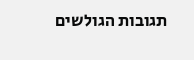תגובות הגולשים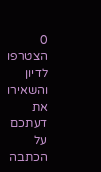0
הצטרפו לדיון והשאירו את דעתכם על הכתבה